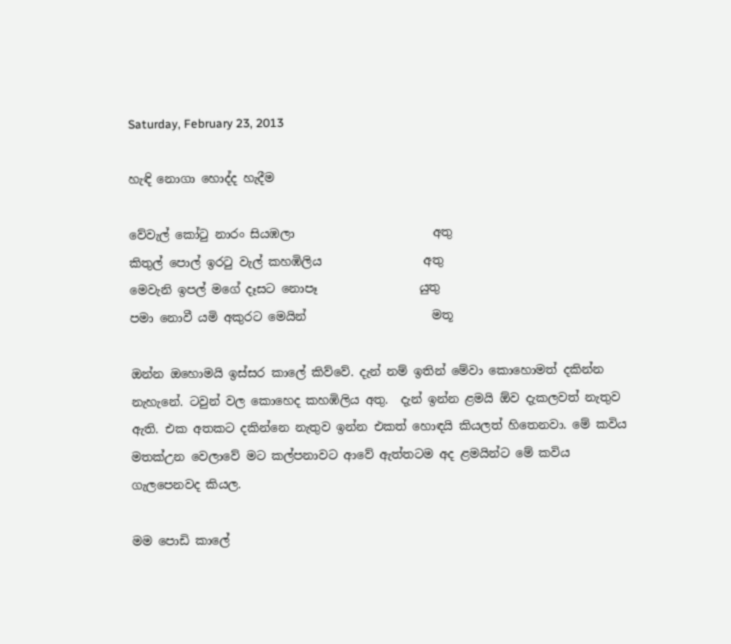Saturday, February 23, 2013

හැඳි නොගා හොද්ද හැදීම

වේවැල් කෝටු නාරං සියඹලා                       අතු
කිතුල් පොල් ඉරටු වැල් කහඹිලිය                 අතු
මෙවැනි ඉපල් මගේ දෑසට නොපෑ                 යුතු
පමා නොවී යමි අකුරට මෙයින්                     මතූ

ඔන්න ඔහොමයි ඉස්සර කාලේ කිව්වේ. දැන් නම් ඉතින් මේවා කොහොමත් දකින්න නැහැනේ. ටවුන් වල කොහෙද කහඹිලිය අතු.  දැන් ඉන්න ළමයි ඕව දැකලවත් නැතුව ඇති. එක අතකට දකින්නෙ නැතුව ඉන්න එකත් හොඳයි කියලත් හිතෙනවා. මේ කවිය මතක්උන වෙලාවේ මට කල්පනාවට ආවේ ඇත්තටම අද ළමයින්ට මේ කවිය ගැලපෙනවද කියල.

මම පොඩි කාලේ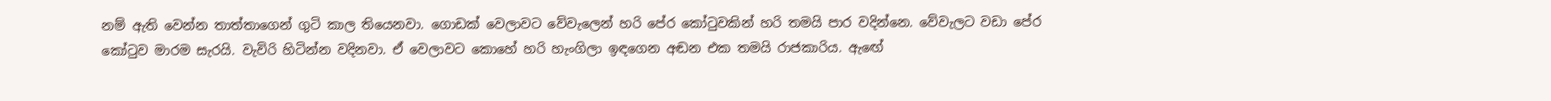නම් ඇති වෙන්න තාත්තාගෙන් ගුටි කාල තියෙනවා. ගොඩක් වෙලාවට වේවැලෙන් හරි පේර කෝටුවකින් හරි තමයි පාර වදින්නෙ. වේවැලට වඩා පේර කෝටුව මාරම සැරයි. වැවිරි හිටින්න වදිනවා. ඒ වෙලාවට කොහේ හරි හැංගිලා ඉඳගෙන අඬන එක තමයි රාජකාරිය. ඇඟේ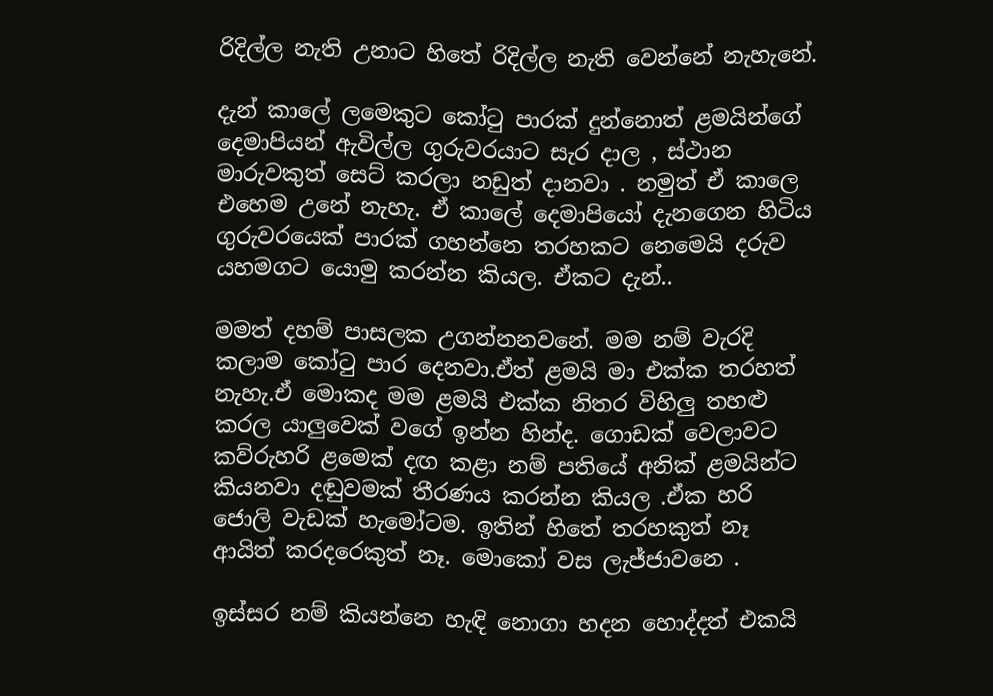රිදිල්ල නැති උනාට හිතේ රිදිල්ල නැති වෙන්නේ නැහැනේ.

දැන් කාලේ ලමෙකුට කෝටු පාරක් දුන්නොත් ළමයින්ගේ දෙමාපියන් ඇවිල්ල ගුරුවරයාට සැර දාල , ස්ථාන මාරුවකුත් සෙට් කරලා නඩුත් දානවා . නමුත් ඒ කාලෙ එහෙම උනේ නැහැ. ඒ කාලේ දෙමාපියෝ දැනගෙන හිටිය ගුරුවරයෙක් පාරක් ගහන්නෙ තරහකට නෙමෙයි දරුව යහමගට යොමු කරන්න කියල. ඒකට දැන්..

මමත් දහම් පාසලක උගන්නනවනේ. මම නම් වැරදි කලාම කෝටු පාර දෙනවා.ඒත් ළමයි මා එක්ක තරහත් නැහැ.ඒ මොකද මම ළමයි එක්ක නිතර විහිලු තහළු කරල යාලුවෙක් වගේ ඉන්න හින්ද. ගොඩක් වෙලාවට කව්රුහරි ළමෙක් දඟ කළා නම් පතියේ අනික් ළමයින්ට කියනවා දඬුවමක් තීරණය කරන්න කියල .ඒක හරි ජොලි වැඩක් හැමෝටම. ඉතින් හිතේ තරහකුත් නෑ ආයිත් කරදරෙකුත් නෑ. මොකෝ වස ලැජ්ජාවනෙ .

ඉස්සර නම් කියන්නෙ හැඳි නොගා හදන හොද්දත් එකයි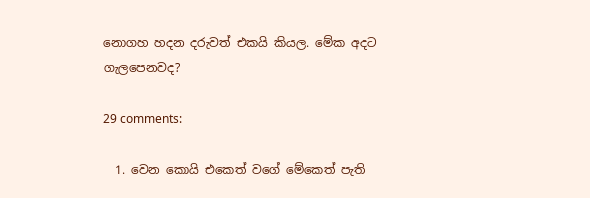නොගහ හදන දරුවත් එකයි කියල. මේක අදට ගැලපෙනවද?

29 comments:

  1. වෙන කොයි එකෙත් වගේ මේකෙත් පැති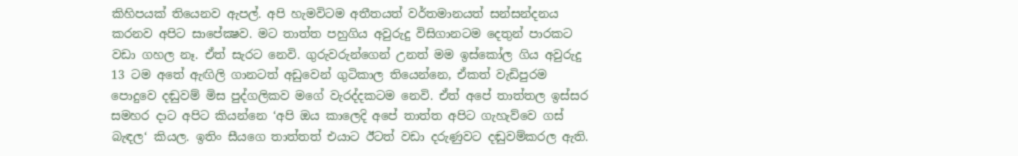කිහිපයක් තියෙනව ඇපල්. අපි හැමවිටම අතීතයත් වර්තමානයත් සන්සන්දනය කරනව අපිට සාපේක්‍ෂව. මට තාත්ත පහුගිය අවුරුදු විසිගානටම දෙතුන් පාරකට වඩා ගහල නෑ. ඒත් සැරට නෙවි. ගුරුවරුන්ගෙන් උනත් මම ඉස්කෝල ගිය අවුරුදු 13 ටම අතේ ඇඟිලි ගානටත් අඩුවෙන් ගුටිකාල තියෙන්නෙ, ඒකත් වැඩිපුරම පොදුවෙ දඬුවම් මිස පුද්ගලිකව මගේ වැරද්දකටම නෙවි. ඒත් අපේ තාත්තල ඉස්සර සමහර දාට අපිට කියන්නෙ ‘අපි ඔය කාලෙදි අපේ තාත්ත අපිට ගැහැව්වෙ ගස් බැඳල‘ කියල. ඉතිං සීයගෙ තාත්තත් එයාට ඊටත් වඩා දරුණුවට දඬුවම්කරල ඇති.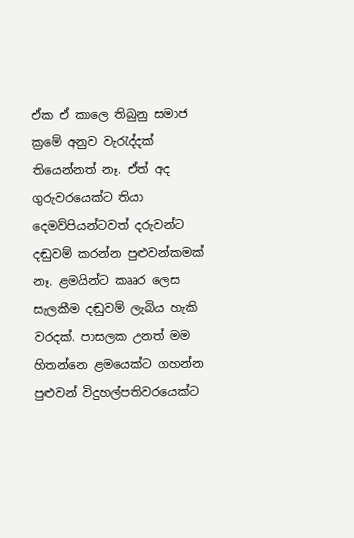ඒක ඒ කාලෙ තිබුනු සමාජ ක්‍රමේ අනුව වැරැද්දක් තියෙන්නත් නෑ. ඒත් අද ගුරුවරයෙක්ට තියා දෙමව්පියන්ටවත් දරුවන්ට දඬුවම් කරන්න පුළුවන්කමක් නෑ. ළමයින්ට කෲර ලෙස සැලකීම දඬුවම් ලැබිය හැකි වරදක්. පාසලක උනත් මම හිතන්නෙ ළමයෙක්ට ගහන්න පුළුවන් විදුහල්පතිවරයෙක්ට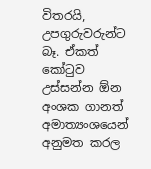විතරයි, උපගුරුවරුන්ට බෑ. ඒකත් කෝටුව උස්සන්න ඕන අංශක ගානත් අමාත්‍යංශයෙන් අනුමත කරල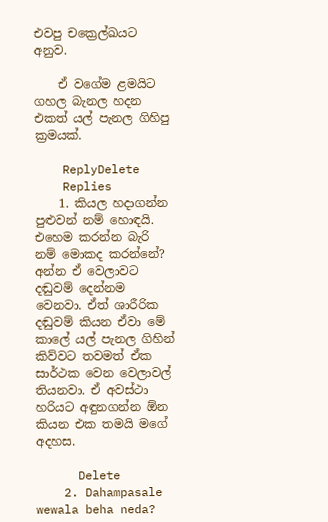එවපු චක්‍රෙල්ඛයට අනුව.

    ඒ වගේම ළමයිට ගහල බැනල හදන එකත් යල් පැනල ගිහිපු ක්‍රමයක්.

    ReplyDelete
    Replies
    1. කියල හදාගන්න පුළුවන් නම් හොඳයි. එහෙම කරන්න බැරි නම් මොකද කරන්නේ? අන්න ඒ වෙලාවට දඬුවම් දෙන්නම වෙනවා. ඒත් ශාරීරික දඬුවම් කියන ඒවා මේ කාලේ යල් පැනල ගිහින් කිව්වට තවමත් ඒක සාර්ථක වෙන වෙලාවල් තියනවා. ඒ අවස්ථා හරියට අඳුනගන්න ඕන කියන එක තමයි මගේ අදහස.

      Delete
    2. Dahampasale wewala beha neda?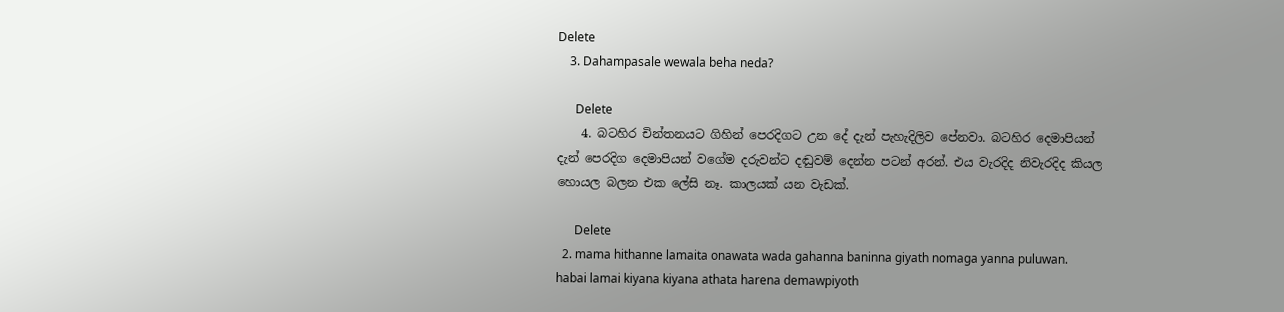Delete
    3. Dahampasale wewala beha neda?

      Delete
    4. බටහිර චින්තනයට ගිහින් පෙරදිගට උන දේ දැන් පැහැදිලිව පේනවා. බටහිර දෙමාපියන් දැන් පෙරදිග දෙමාපියන් වගේම දරුවන්ට දඬුවම් දෙන්න පටන් අරන්. එය වැරදිද නිවැරදිද කියල හොයල බලන එක ලේසි නෑ. කාලයක් යන වැඩක්.

      Delete
  2. mama hithanne lamaita onawata wada gahanna baninna giyath nomaga yanna puluwan. habai lamai kiyana kiyana athata harena demawpiyoth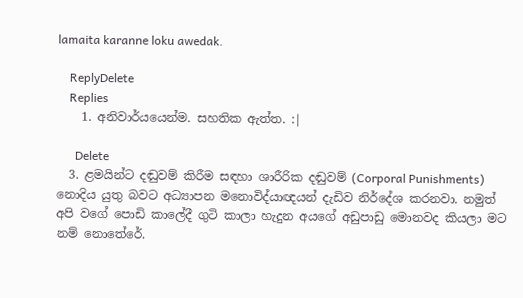lamaita karanne loku awedak.

    ReplyDelete
    Replies
    1. අනිවාර්යයෙන්ම. සහතික ඇත්ත. :|

      Delete
  3. ළමයින්ට දඬුවම් කිරීම සඳහා ශාරීරික දඬුවම් (Corporal Punishments) නොදිය යුතු බවට අධ්‍යාපන මනොවිද්යාඥයන් දැඩිව නිර්දේශ කරනවා. නමුත් අපි වගේ පොඩි කාලේදී ගුටි කාලා හැදුන අයගේ අඩුපාඩු මොනවද කියලා මට නම් නොතේරේ.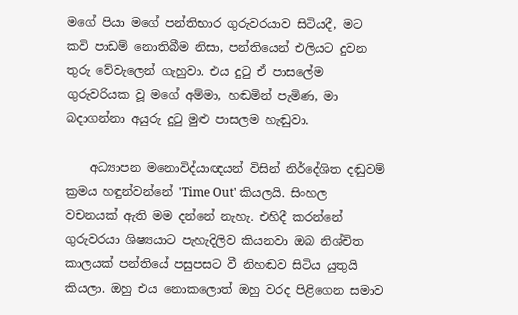මගේ පියා මගේ පන්තිභාර ගුරුවරයාව සිටියදී, මට කවි පාඩම් නොතිබීම නිසා, පන්තියෙන් එලියට දුවන තුරු වේවැලෙන් ගැහුවා. එය දුටු ඒ පාසලේම ගුරුවරියක වූ මගේ අම්මා, හඬමින් පැමිණ, මා බදාගන්නා අයුරු දුටු මුළු පාසලම හැඬුවා.

    අධ්‍යාපන මනොවිද්යාඥයන් විසින් නිර්දේශිත දඬුවම් ක්‍රමය හඳුන්වන්නේ 'Time Out' කියලයි. සිංහල වචනයක් ඇති මම දන්නේ නැහැ. එහිදී කරන්නේ ගුරුවරයා ශිෂ්‍යයාට පැහැදිලිව කියනවා ඔබ නිශ්චිත කාලයක් පන්තියේ පසුපසට වී නිහඬව සිටිය යුතුයි කියලා. ඔහු එය නොකලොත් ඔහු වරද පිළිගෙන සමාව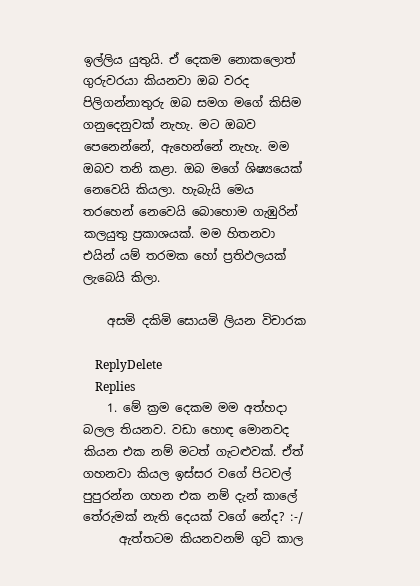ඉල්ලිය යුතුයි. ඒ දෙකම නොකලොත් ගුරුවරයා කියනවා ඔබ වරද පිලිගන්නාතුරු ඔබ සමග මගේ කිසිම ගනුදෙනුවක් නැහැ. මට ඔබව පෙනෙන්නේ, ඇහෙන්නේ නැහැ. මම ඔබව තනි කළා. ඔබ මගේ ශිෂ්‍යයෙක් නෙවෙයි කියලා. හැබැයි මෙය තරහෙන් නෙවෙයි බොහොම ගැඹුරින් කලයුතු ප්‍රකාශයක්. මම හිතනවා එයින් යම් තරමක හෝ ප්‍රතිඵලයක් ලැබෙයි කිලා.

    අසමි දකිමි සොයමි ලියන විචාරක

    ReplyDelete
    Replies
    1. මේ ක්‍රම දෙකම මම අත්හදා බලල තියනව. වඩා හොඳ මොනවද කියන එක නම් මටත් ගැටළුවක්. ඒත් ගහනවා කියල ඉස්සර වගේ පිටවල් පුපුරන්න ගහන එක නම් දැන් කාලේ තේරුමක් නැති දෙයක් වගේ නේද? :-/
      ඇත්තටම කියනවනම් ගුටි කාල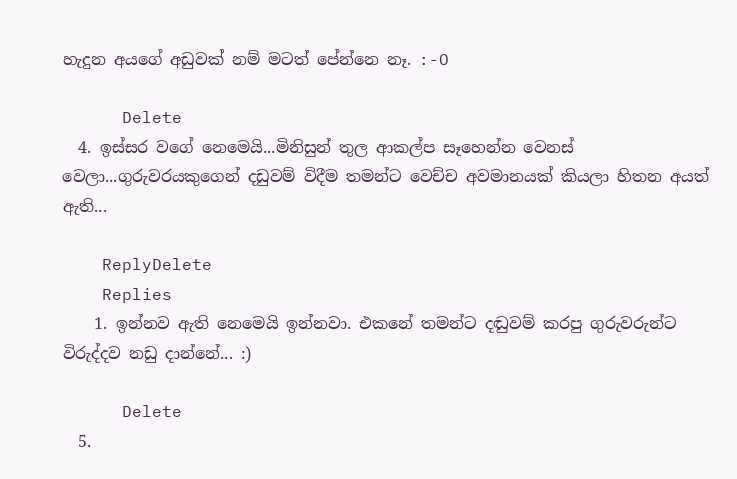හැදුන අයගේ අඩුවක් නම් මටත් පේන්නෙ නෑ. :-O

      Delete
  4. ඉස්සර වගේ නෙමෙයි...මිනිසුන් තුල ආකල්ප සෑහෙන්න වෙනස් වෙලා...ගුරුවරයකුගෙන් දඩුවම් විදීම තමන්ට වෙච්ච අවමානයක් කියලා හිතන අයත් ඇති...

    ReplyDelete
    Replies
    1. ඉන්නව ඇති නෙමෙයි ඉන්නවා. එකනේ තමන්ට දඬුවම් කරපු ගුරුවරුන්ට විරුද්දව නඩු දාන්නේ... :)

      Delete
  5.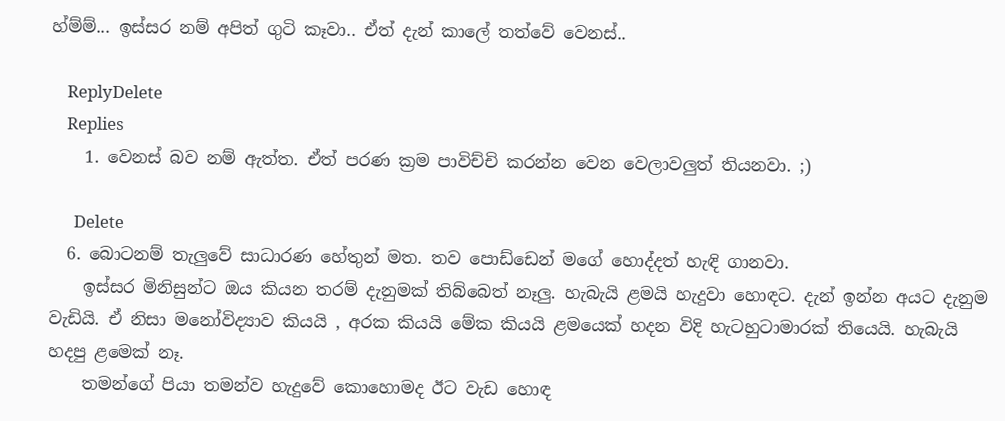හ්ම්ම්... ඉස්සර නම් අපිත් ගුටි කෑවා.. ඒත් දැන් කාලේ තත්වේ වෙනස්..

    ReplyDelete
    Replies
    1. වෙනස් බව නම් ඇත්ත. ඒත් පරණ ක්‍රම පාවිච්චි කරන්න වෙන වෙලාවලුත් තියනවා. ;)

      Delete
  6. බොටනම් තැලුවේ සාධාරණ හේතුන් මත. තව පොඩ්ඩෙන් මගේ හොද්දත් හැඳි ගානවා.
    ඉස්සර මිනිසුන්ට ඔය කියන තරම් දැනුමක් තිබ්බෙත් නෑලු. හැබැයි ළමයි හැදුවා හොඳට. දැන් ඉන්න අයට දැනුම වැඩියි. ඒ නිසා මනෝවිද්‍යාව කියයි , අරක කියයි මේක කියයි ළමයෙක් හදන විදි හැටහුටාමාරක් තියෙයි. හැබැයි හදපු ළමෙක් නෑ.
    තමන්ගේ පියා තමන්ව හැදුවේ කොහොමද ඊට වැඩ හොඳ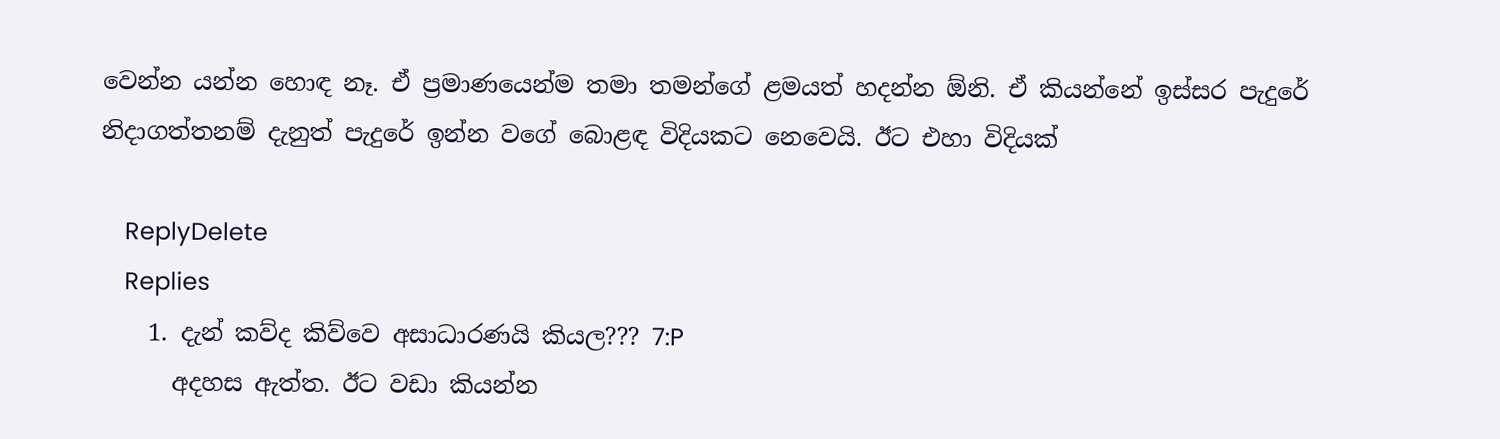වෙන්න යන්න හොඳ නෑ. ඒ ප්‍රමාණයෙන්ම තමා තමන්ගේ ළමයත් හදන්න ඕනි. ඒ කියන්නේ ඉස්සර පැදුරේ නිදාගත්තනම් දැනුත් පැදුරේ ඉන්න වගේ බොළඳ විදියකට නෙවෙයි. ඊට එහා විදියක්

    ReplyDelete
    Replies
    1. දැන් කව්ද කිව්වෙ අසාධාරණයි කියල??? 7:P
      අදහස ඇත්ත. ඊට වඩා කියන්න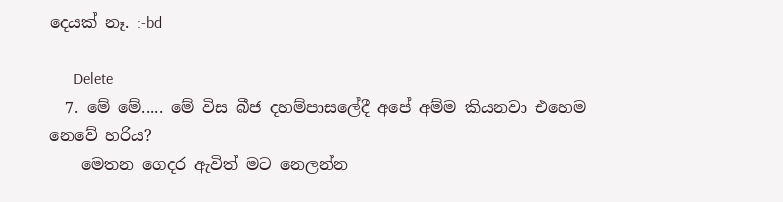දෙයක් නෑ. :-bd

      Delete
  7. මේ මේ..... මේ විස බීජ දහම්පාසලේදී අපේ අම්ම කියනවා එහෙම නෙවේ හරිය?
    මෙතන ගෙදර ඇවිත් මට නෙලන්න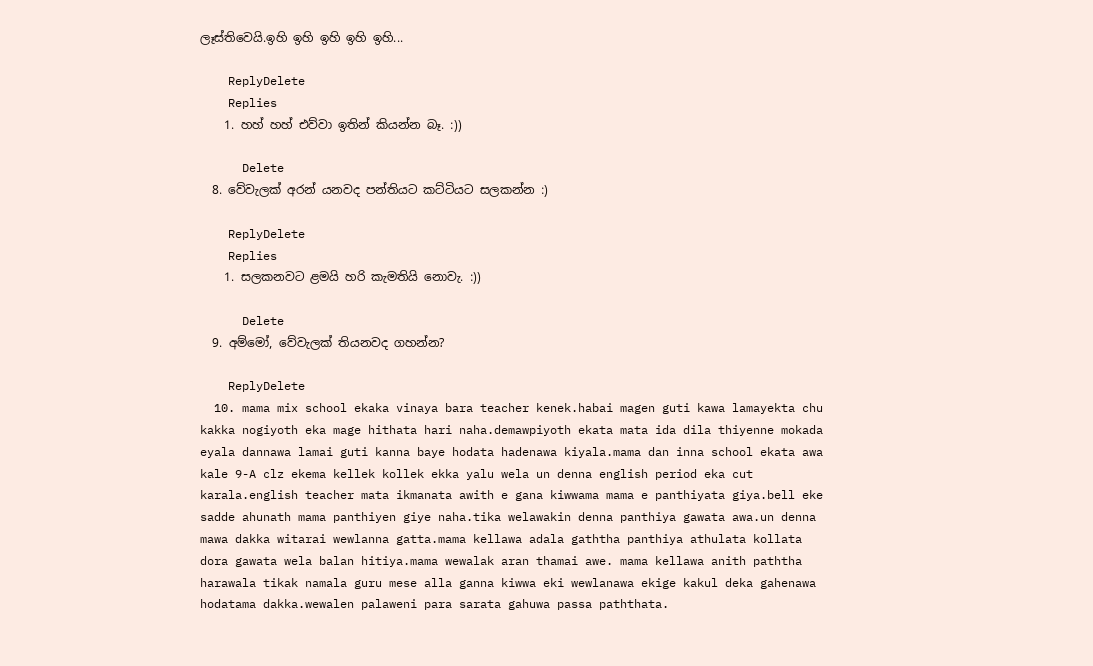ලෑස්තිවෙයි.ඉහි ඉහි ඉහි ඉහි ඉහි...

    ReplyDelete
    Replies
    1. හහ් හහ් එව්වා ඉතින් කියන්න බෑ. :))

      Delete
  8. වේවැලක් අරන් යනවද පන්තියට කට්ටියට සලකන්න :)

    ReplyDelete
    Replies
    1. සලකනවට ළමයි හරි කැමතියි නොවැ. :))

      Delete
  9. අම්මෝ, වේවැලක් තියනවද ගහන්න?

    ReplyDelete
  10. mama mix school ekaka vinaya bara teacher kenek.habai magen guti kawa lamayekta chu kakka nogiyoth eka mage hithata hari naha.demawpiyoth ekata mata ida dila thiyenne mokada eyala dannawa lamai guti kanna baye hodata hadenawa kiyala.mama dan inna school ekata awa kale 9-A clz ekema kellek kollek ekka yalu wela un denna english period eka cut karala.english teacher mata ikmanata awith e gana kiwwama mama e panthiyata giya.bell eke sadde ahunath mama panthiyen giye naha.tika welawakin denna panthiya gawata awa.un denna mawa dakka witarai wewlanna gatta.mama kellawa adala gaththa panthiya athulata kollata dora gawata wela balan hitiya.mama wewalak aran thamai awe. mama kellawa anith paththa harawala tikak namala guru mese alla ganna kiwwa eki wewlanawa ekige kakul deka gahenawa hodatama dakka.wewalen palaweni para sarata gahuwa passa paththata.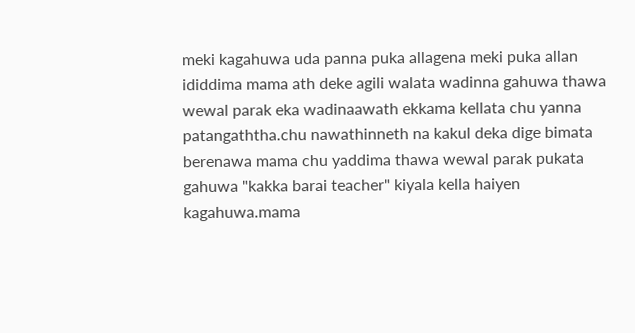meki kagahuwa uda panna puka allagena meki puka allan ididdima mama ath deke agili walata wadinna gahuwa thawa wewal parak eka wadinaawath ekkama kellata chu yanna patangaththa.chu nawathinneth na kakul deka dige bimata berenawa mama chu yaddima thawa wewal parak pukata gahuwa "kakka barai teacher" kiyala kella haiyen kagahuwa.mama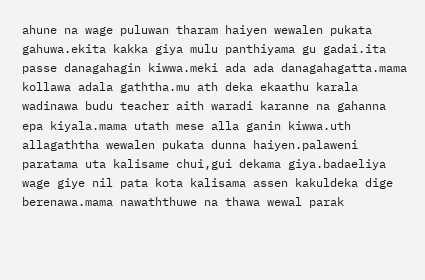ahune na wage puluwan tharam haiyen wewalen pukata gahuwa.ekita kakka giya mulu panthiyama gu gadai.ita passe danagahagin kiwwa.meki ada ada danagahagatta.mama kollawa adala gaththa.mu ath deka ekaathu karala wadinawa budu teacher aith waradi karanne na gahanna epa kiyala.mama utath mese alla ganin kiwwa.uth allagaththa wewalen pukata dunna haiyen.palaweni paratama uta kalisame chui,gui dekama giya.badaeliya wage giye nil pata kota kalisama assen kakuldeka dige berenawa.mama nawaththuwe na thawa wewal parak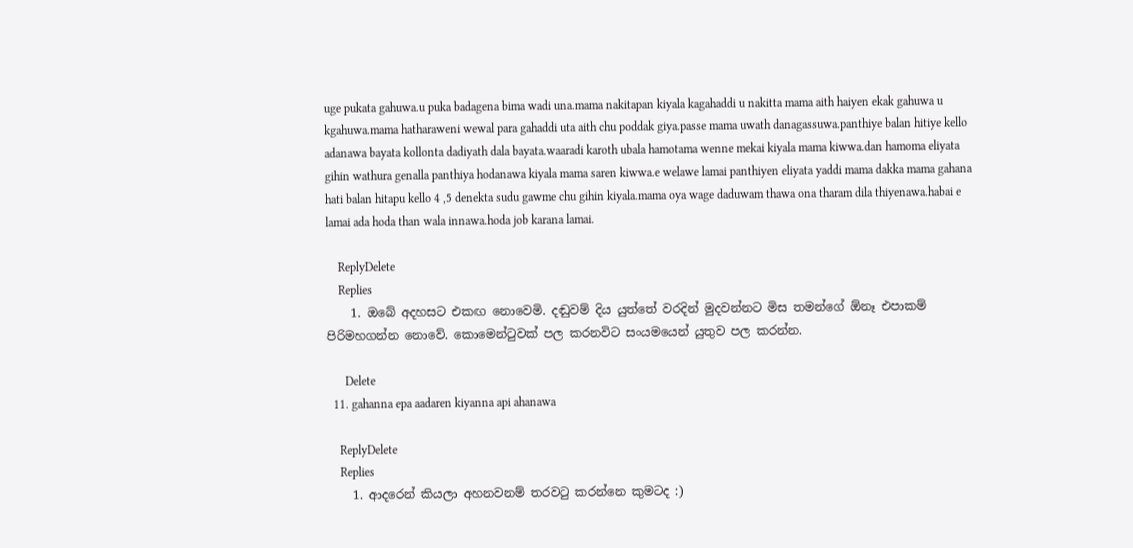uge pukata gahuwa.u puka badagena bima wadi una.mama nakitapan kiyala kagahaddi u nakitta mama aith haiyen ekak gahuwa u kgahuwa.mama hatharaweni wewal para gahaddi uta aith chu poddak giya.passe mama uwath danagassuwa.panthiye balan hitiye kello adanawa bayata kollonta dadiyath dala bayata.waaradi karoth ubala hamotama wenne mekai kiyala mama kiwwa.dan hamoma eliyata gihin wathura genalla panthiya hodanawa kiyala mama saren kiwwa.e welawe lamai panthiyen eliyata yaddi mama dakka mama gahana hati balan hitapu kello 4 ,5 denekta sudu gawme chu gihin kiyala.mama oya wage daduwam thawa ona tharam dila thiyenawa.habai e lamai ada hoda than wala innawa.hoda job karana lamai.

    ReplyDelete
    Replies
    1. ඔබේ අදහසට එකඟ නොවෙමි. දඬුවම් දිය යුත්තේ වරදින් මුදවන්නට මිස තමන්ගේ ඕනෑ එපාකම් පිරිමහගන්න නොවේ. කොමෙන්ටුවක් පල කරනවිට සංයමයෙන් යුතුව පල කරන්න.

      Delete
  11. gahanna epa aadaren kiyanna api ahanawa

    ReplyDelete
    Replies
    1. ආදරෙන් කියලා අහනවනම් තරවටු කරන්නෙ කුමටද :)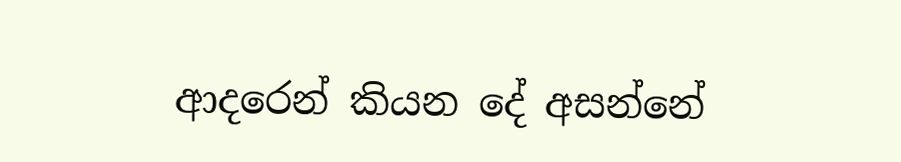ආදරෙන් කියන දේ අසන්නේ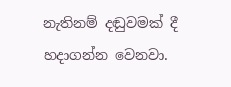නැතිනම් දඬුවමක් දී හදාගන්න වෙනවා.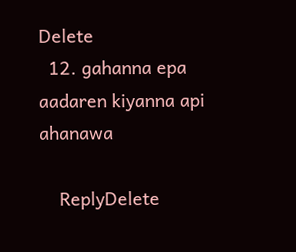Delete
  12. gahanna epa aadaren kiyanna api ahanawa

    ReplyDelete